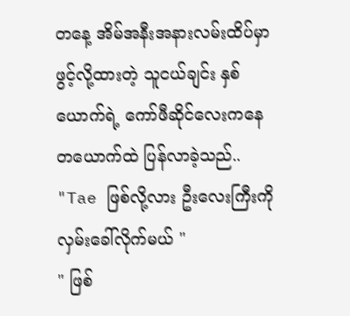တနေ့ အိမ်အနီးအနားလမ်းထိပ်မှာဖွင့်လို့ထားတဲ့ သူငယ်ချင်း နှစ်ယောက်ရဲ့ ကော်ဖီဆိုင်လေးကနေတယောက်ထဲ ပြန်လာခဲ့သည်..
"Tae ဖြစ်လို့လား ဦးလေးကြီးကို လှမ်းခေါ်လိုက်မယ် "
" ဖြစ်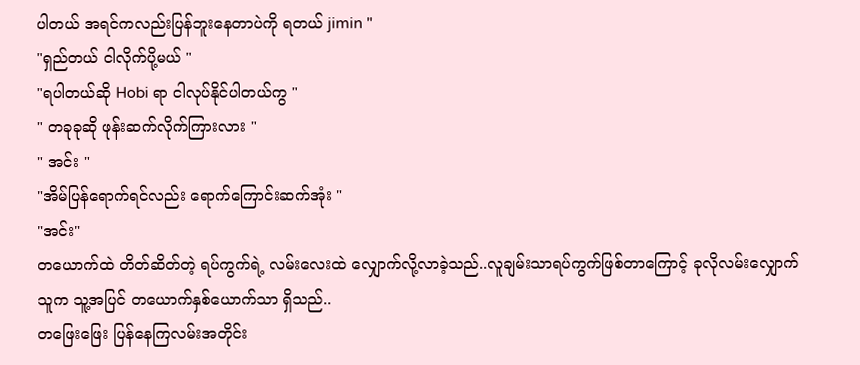ပါတယ် အရင်ကလည်းပြန်ဘူးနေတာပဲကို ရတယ် jimin "
"ရှည်တယ် ငါလိုက်ပို့မယ် "
"ရပါတယ်ဆို Hobi ရာ ငါလုပ်နိုင်ပါတယ်ကွ "
" တခုခုဆို ဖုန်းဆက်လိုက်ကြားလား "
" အင်း "
"အိမ်ပြန်ရောက်ရင်လည်း ရောက်ကြောင်းဆက်အုံး "
"အင်း"
တယောက်ထဲ တိတ်ဆိတ်တဲ့ ရပ်ကွက်ရဲ့ လမ်းလေးထဲ လျှောက်လို့လာခဲ့သည်..လူချမ်းသာရပ်ကွက်ဖြစ်တာကြောင့် ခုလိုလမ်းလျှောက်သူက သူ့အပြင် တယောက်နှစ်ယောက်သာ ရှိသည်..
တဖြေးဖြေး ပြန်နေကြလမ်းအတိုင်း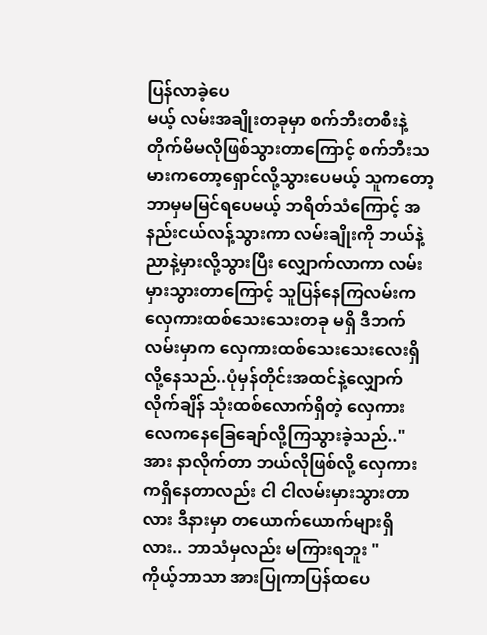ပြန်လာခဲ့ပေ
မယ့် လမ်းအချိုးတခုမှာ စက်ဘီးတစီးနဲ့တိုက်မိမလိုဖြစ်သွားတာကြောင့် စက်ဘီးသမားကတော့ရှောင်လို့သွားပေမယ့် သူကတော့ ဘာမှမမြင်ရပေမယ့် ဘရိတ်သံကြောင့် အနည်းငယ်လန့်သွားကာ လမ်းချိုးကို ဘယ်နဲ့ညာနဲ့မှားလို့သွားပြီး လျှောက်လာကာ လမ်းမှားသွားတာကြောင့် သူပြန်နေကြလမ်းက လှေကားထစ်သေးသေးတခု မရှိ ဒီဘက်လမ်းမှာက လှေကားထစ်သေးသေးလေးရှိလို့နေသည်..ပုံမှန်တိုင်းအထင်နဲ့လျှောက်လိုက်ချိန် သုံးထစ်လောက်ရှိတဲ့ လှေကားလေကနေခြေချော်လို့ကြသွားခဲ့သည်.." အား နာလိုက်တာ ဘယ်လိုဖြစ်လို့ လှေကားကရှိနေတာလည်း ငါ ငါလမ်းမှားသွားတာလား ဒီနားမှာ တယောက်ယောက်များရှိလား.. ဘာသံမှလည်း မကြားရဘူး "
ကိုယ့်ဘာသာ အားပြုကာပြန်ထပေ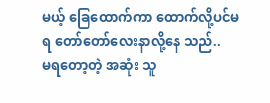မယ့် ခြေထောက်ကာ ထောက်လို့ပင်မရ တော်တော်လေးနာလို့နေ သည်..
မရတော့တဲ့ အဆုံး သူ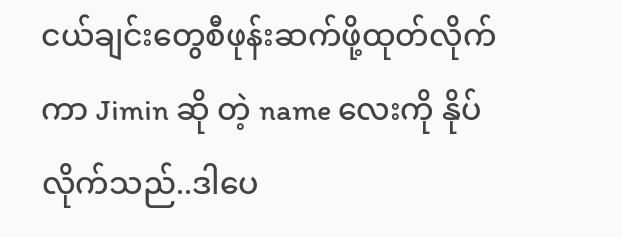ငယ်ချင်းတွေစီဖုန်းဆက်ဖို့ထုတ်လိုက်ကာ Jimin ဆို တဲ့ name လေးကို နိုပ်လိုက်သည်..ဒါပေ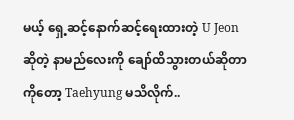မယ့် ရှေ့ဆင့်နောက်ဆင့်ရေးထားတဲ့ U Jeon ဆိုတဲ့ နာမည်လေးကို ချော်ထိသွားတယ်ဆိုတာကိုတော့ Taehyung မသိလိုက်..